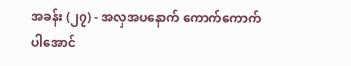အခန်း (၂၇) - အလှအပနောက် ကောက်ကောက်ပါအောင်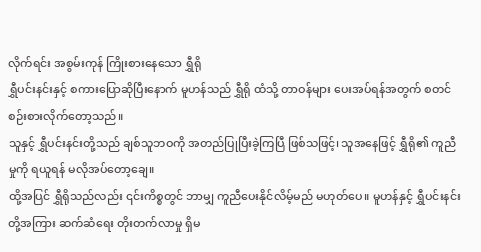လိုက်ရင်း အစွမ်းကုန် ကြိုးစားနေသော ရွှီရို
ရွှီပင်းနင်းနှင့် စကားပြောဆိုပြီးနောက် မူဟန်သည် ရွှီရို ထံသို့ တာဝန်များ ပေးအပ်ရန်အတွက် စတင်စဉ်းစားလိုက်တော့သည်။
သူနှင့် ရွှီပင်းနင်းတို့သည် ချစ်သူဘဝကို အတည်ပြုပြီးခဲ့ကြပြီ ဖြစ်သဖြင့်၊ သူအနေဖြင့် ရွှီရို၏ ကူညီမှုကို ရယူရန် မလိုအပ်တော့ချေ။
ထို့အပြင် ရွှီရိုသည်လည်း ၎င်းကိစ္စတွင် ဘာမျှ ကူညီပေးနိုင်လိမ့်မည် မဟုတ်ပေ။ မူဟန်နှင့် ရွှီပင်းနင်းတို့အကြား ဆက်ဆံရေး တိုးတက်လာမှု ရှိမ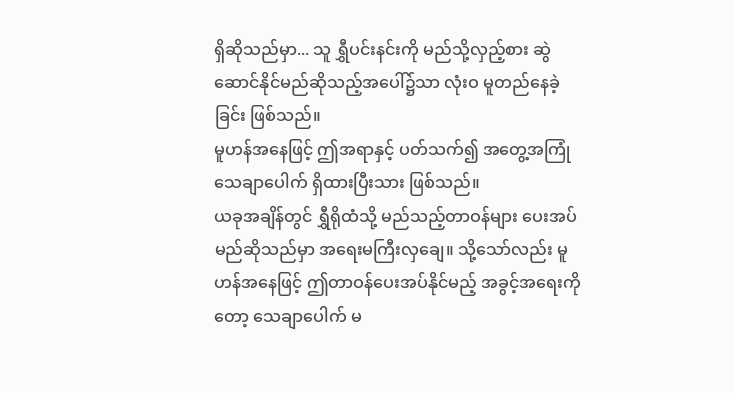ရှိဆိုသည်မှာ... သူ ရွှီပင်းနင်းကို မည်သို့လှည့်စား ဆွဲဆောင်နိုင်မည်ဆိုသည့်အပေါ်၌သာ လုံးဝ မူတည်နေခဲ့ခြင်း ဖြစ်သည်။
မူဟန်အနေဖြင့် ဤအရာနှင့် ပတ်သက်၍ အတွေ့အကြုံ သေချာပေါက် ရှိထားပြီးသား ဖြစ်သည်။
ယခုအချိန်တွင် ရွှီရိုထံသို့ မည်သည့်တာဝန်များ ပေးအပ်မည်ဆိုသည်မှာ အရေးမကြီးလှချေ။ သို့သော်လည်း မူဟန်အနေဖြင့် ဤတာဝန်ပေးအပ်နိုင်မည့် အခွင့်အရေးကိုတော့ သေချာပေါက် မ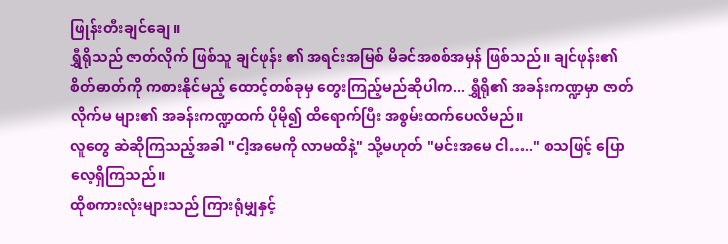ဖြုန်းတီးချင်ချေ။
ရွှီရိုသည် ဇာတ်လိုက် ဖြစ်သူ ချင်ဖုန်း ၏ အရင်းအမြစ် မိခင်အစစ်အမှန် ဖြစ်သည်။ ချင်ဖုန်း၏ စိတ်ဓာတ်ကို ကစားနိုင်မည့် ထောင့်တစ်ခုမှ တွေးကြည့်မည်ဆိုပါက... ရွှီရို၏ အခန်းကဏ္ဍမှာ ဇာတ်လိုက်မ များ၏ အခန်းကဏ္ဍထက် ပိုမို၍ ထိရောက်ပြီး အစွမ်းထက်ပေလိမည်။
လူတွေ ဆဲဆိုကြသည့်အခါ "ငါ့အမေကို လာမထိနဲ့" သို့မဟုတ် "မင်းအမေ ငါ….." စသဖြင့် ပြောလေ့ရှိကြသည်။
ထိုစကားလုံးများသည် ကြားရုံမျှနှင့်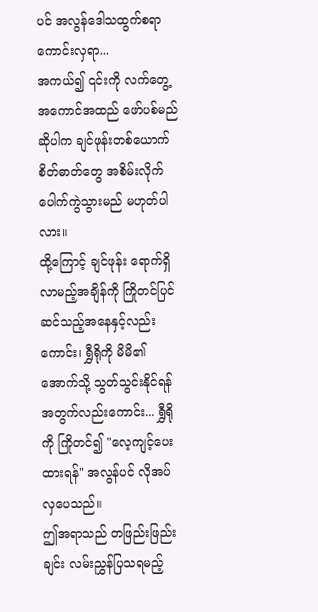ပင် အလွန်ဒေါသထွက်စရာကောင်းလှရာ...
အကယ်၍ ၎င်းကို လက်တွေ့အကောင်အထည် ဖော်ပစ်မည်ဆိုပါက ချင်ဖုန်းတစ်ယောက် စိတ်ဓာတ်တွေ အစိမ်းလိုက် ပေါက်ကွဲသွားမည် မဟုတ်ပါလား။
ထို့ကြောင့် ချင်ဖုန်း ရောက်ရှိလာမည့်အချိန်ကို ကြိုတင်ပြင်ဆင်သည့်အနေနှင့်လည်းကောင်း၊ ရွှီရိုကို မိမိ၏ အောက်သို့ သွတ်သွင်းနိုင်ရန်အတွက်လည်းကောင်း... ရွှီရိုကို ကြိုတင်၍ "လေ့ကျင့်ပေးထားရန်" အလွန်ပင် လိုအပ်လှပေသည်။
ဤအရာသည် တဖြည်းဖြည်းချင်း လမ်းညွှန်ပြသရမည့်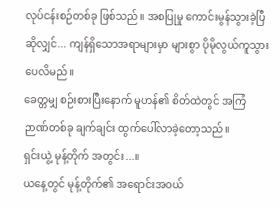လုပ်ငန်းစဉ်တစ်ခု ဖြစ်သည်။ အစပြုမှု ကောင်းမွန်သွားခဲ့ပြီဆိုလျှင်... ကျန်ရှိသောအရာများမှာ များစွာ ပိုမိုလွယ်ကူသွားပေလိမည်။
ခေတ္တမျှ စဉ်းစားပြီးနောက် မူဟန်၏ စိတ်ထဲတွင် အကြံဉာဏ်တစ်ခု ချက်ချင်း ထွက်ပေါ်လာခဲ့တော့သည်။
ရှင်းယွဲ့ မုန့်တိုက် အတွင်း...။
ယနေ့တွင် မုန့်တိုက်၏ အရောင်းအဝယ်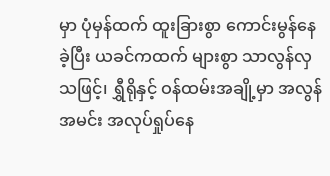မှာ ပုံမှန်ထက် ထူးခြားစွာ ကောင်းမွန်နေခဲ့ပြီး ယခင်ကထက် များစွာ သာလွန်လှသဖြင့်၊ ရွှီရိုနှင့် ဝန်ထမ်းအချို့မှာ အလွန်အမင်း အလုပ်ရှုပ်နေ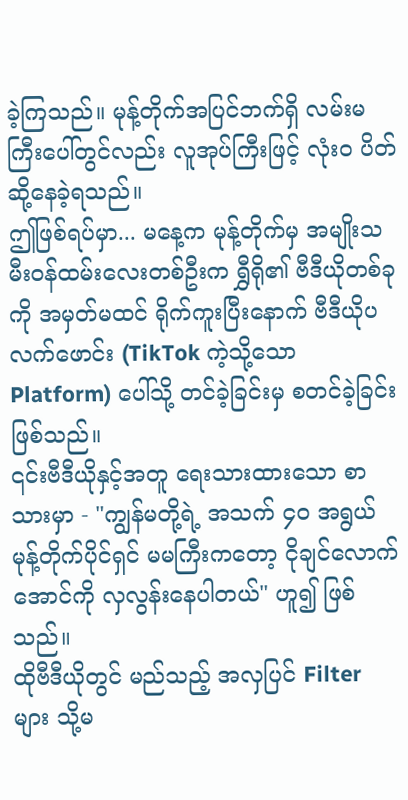ခဲ့ကြသည်။ မုန့်တိုက်အပြင်ဘက်ရှိ လမ်းမကြီးပေါ်တွင်လည်း လူအုပ်ကြီးဖြင့် လုံးဝ ပိတ်ဆို့နေခဲ့ရသည်။
ဤဖြစ်ရပ်မှာ... မနေ့က မုန့်တိုက်မှ အမျိုးသမီးဝန်ထမ်းလေးတစ်ဦးက ရွှီရို၏ ဗီဒီယိုတစ်ခုကို အမှတ်မထင် ရိုက်ကူးပြီးနောက် ဗီဒီယိုပလက်ဖောင်း (TikTok ကဲ့သို့သော Platform) ပေါ်သို့ တင်ခဲ့ခြင်းမှ စတင်ခဲ့ခြင်း ဖြစ်သည်။
၎င်းဗီဒီယိုနှင့်အတူ ရေးသားထားသော စာသားမှာ - "ကျွန်မတို့ရဲ့ အသက် ၄၀ အရွယ် မုန့်တိုက်ပိုင်ရှင် မမကြီးကတော့ ငိုချင်လောက်အောင်ကို လှလွန်းနေပါတယ်" ဟူ၍ ဖြစ်သည်။
ထိုဗီဒီယိုတွင် မည်သည့် အလှပြင် Filter များ သို့မ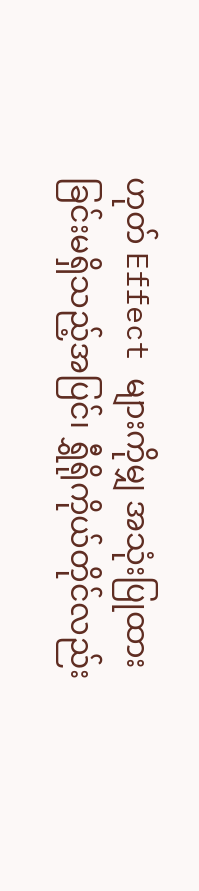ဟုတ် Effect များကိုမျှ အသုံးပြုထားခြင်းမရှိသည့်အပြင်၊ ရွှီရိုကိုယ်တိုင်လည်း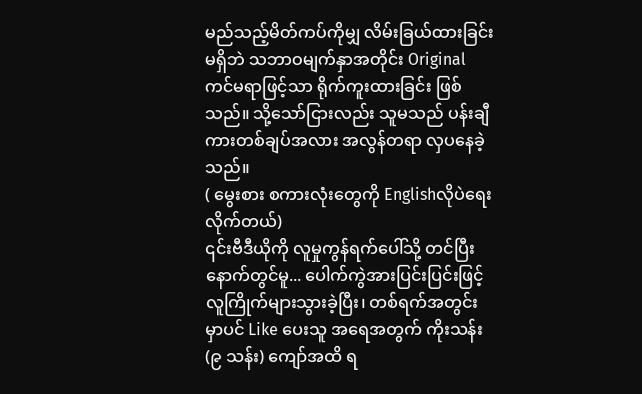မည်သည့်မိတ်ကပ်ကိုမျှ လိမ်းခြယ်ထားခြင်းမရှိဘဲ သဘာဝမျက်နှာအတိုင်း Original ကင်မရာဖြင့်သာ ရိုက်ကူးထားခြင်း ဖြစ်သည်။ သို့သော်ငြားလည်း သူမသည် ပန်းချီကားတစ်ချပ်အလား အလွန်တရာ လှပနေခဲ့သည်။
( မွေးစား စကားလုံးတွေကို Englishလိုပဲရေးလိုက်တယ်)
၎င်းဗီဒီယိုကို လူမှုကွန်ရက်ပေါ်သို့ တင်ပြီးနောက်တွင်မူ... ပေါက်ကွဲအားပြင်းပြင်းဖြင့် လူကြိုက်များသွားခဲ့ပြီး၊ တစ်ရက်အတွင်းမှာပင် Like ပေးသူ အရေအတွက် ကိုးသန်း (၉ သန်း) ကျော်အထိ ရ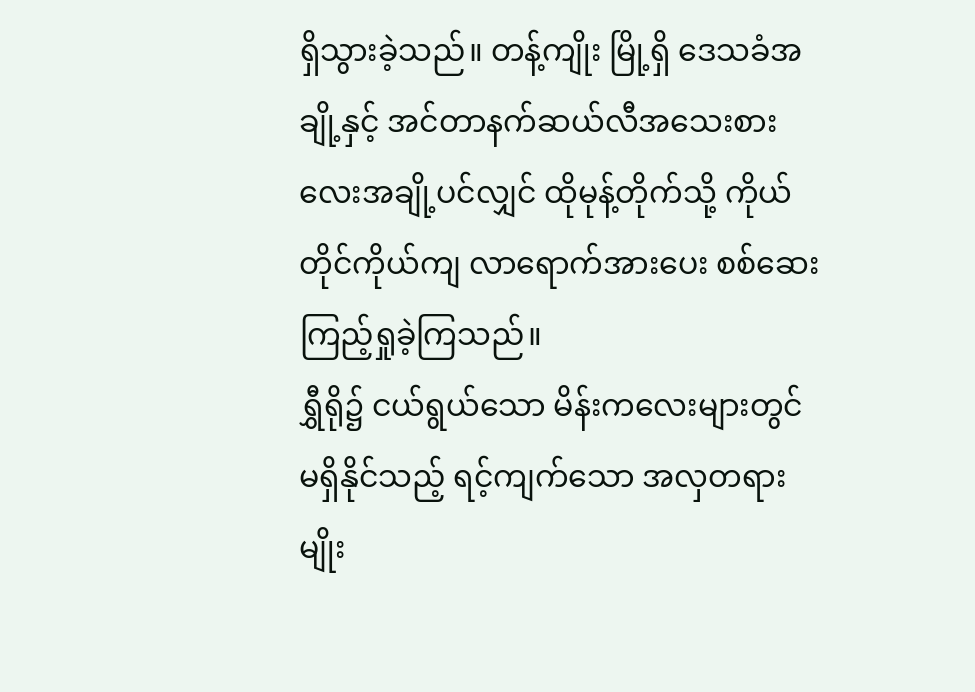ရှိသွားခဲ့သည်။ တန့်ကျိုး မြို့ရှိ ဒေသခံအချို့နှင့် အင်တာနက်ဆယ်လီအသေးစားလေးအချို့ပင်လျှင် ထိုမုန့်တိုက်သို့ ကိုယ်တိုင်ကိုယ်ကျ လာရောက်အားပေး စစ်ဆေးကြည့်ရှုခဲ့ကြသည်။
ရွှီရို၌ ငယ်ရွယ်သော မိန်းကလေးများတွင် မရှိနိုင်သည့် ရင့်ကျက်သော အလှတရားမျိုး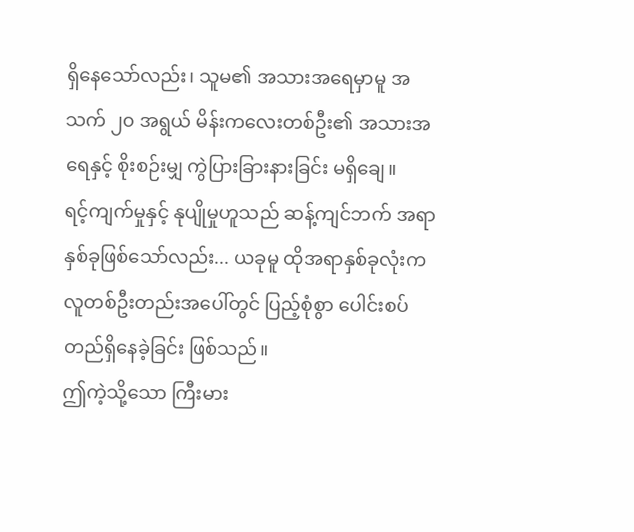ရှိနေသော်လည်း၊ သူမ၏ အသားအရေမှာမူ အသက် ၂၀ အရွယ် မိန်းကလေးတစ်ဦး၏ အသားအရေနှင့် စိုးစဉ်းမျှ ကွဲပြားခြားနားခြင်း မရှိချေ။
ရင့်ကျက်မှုနှင့် နုပျိုမှုဟူသည် ဆန့်ကျင်ဘက် အရာနှစ်ခုဖြစ်သော်လည်း... ယခုမူ ထိုအရာနှစ်ခုလုံးက လူတစ်ဦးတည်းအပေါ်တွင် ပြည့်စုံစွာ ပေါင်းစပ်တည်ရှိနေခဲ့ခြင်း ဖြစ်သည်။
ဤကဲ့သို့သော ကြီးမား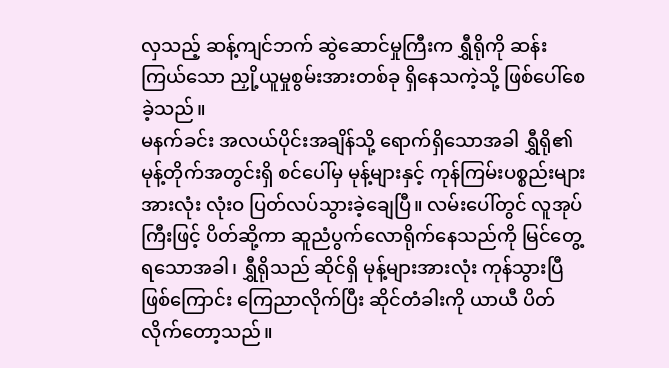လှသည့် ဆန့်ကျင်ဘက် ဆွဲဆောင်မှုကြီးက ရွှီရိုကို ဆန်းကြယ်သော ညှို့ယူမှုစွမ်းအားတစ်ခု ရှိနေသကဲ့သို့ ဖြစ်ပေါ်စေခဲ့သည်။
မနက်ခင်း အလယ်ပိုင်းအချိန်သို့ ရောက်ရှိသောအခါ ရွှီရို၏ မုန့်တိုက်အတွင်းရှိ စင်ပေါ်မှ မုန့်များနှင့် ကုန်ကြမ်းပစ္စည်းများအားလုံး လုံးဝ ပြတ်လပ်သွားခဲ့ချေပြီ။ လမ်းပေါ်တွင် လူအုပ်ကြီးဖြင့် ပိတ်ဆို့ကာ ဆူညံပွက်လောရိုက်နေသည်ကို မြင်တွေ့ရသောအခါ၊ ရွှီရိုသည် ဆိုင်ရှိ မုန့်များအားလုံး ကုန်သွားပြီဖြစ်ကြောင်း ကြေညာလိုက်ပြီး ဆိုင်တံခါးကို ယာယီ ပိတ်လိုက်တော့သည်။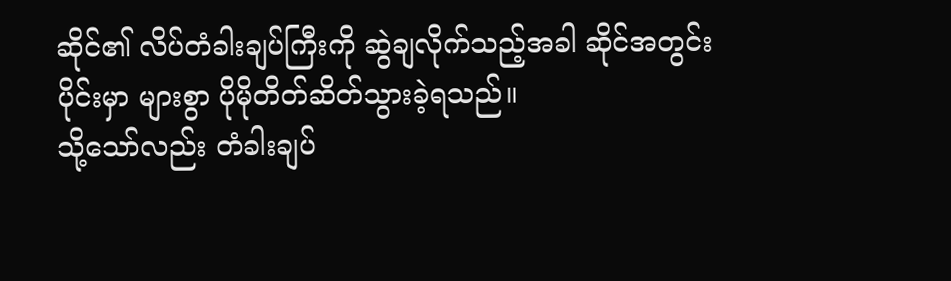ဆိုင်၏ လိပ်တံခါးချပ်ကြီးကို ဆွဲချလိုက်သည့်အခါ ဆိုင်အတွင်းပိုင်းမှာ များစွာ ပိုမိုတိတ်ဆိတ်သွားခဲ့ရသည်။
သို့သော်လည်း တံခါးချပ်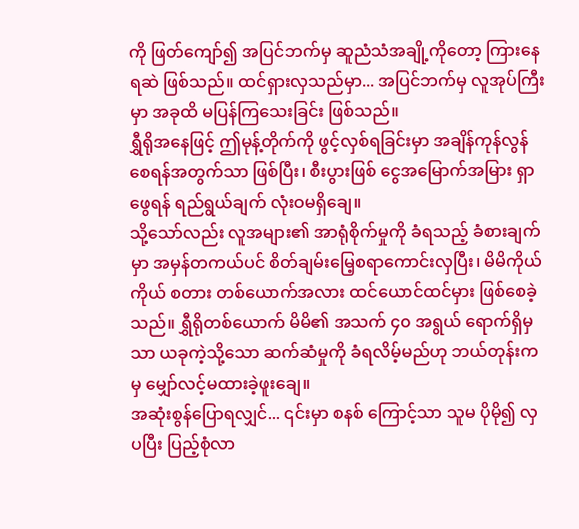ကို ဖြတ်ကျော်၍ အပြင်ဘက်မှ ဆူညံသံအချို့ကိုတော့ ကြားနေရဆဲ ဖြစ်သည်။ ထင်ရှားလှသည်မှာ... အပြင်ဘက်မှ လူအုပ်ကြီးမှာ အခုထိ မပြန်ကြသေးခြင်း ဖြစ်သည်။
ရွှီရိုအနေဖြင့် ဤမုန့်တိုက်ကို ဖွင့်လှစ်ရခြင်းမှာ အချိန်ကုန်လွန်စေရန်အတွက်သာ ဖြစ်ပြီး၊ စီးပွားဖြစ် ငွေအမြောက်အမြား ရှာဖွေရန် ရည်ရွယ်ချက် လုံးဝမရှိချေ။
သို့သော်လည်း လူအများ၏ အာရုံစိုက်မှုကို ခံရသည့် ခံစားချက်မှာ အမှန်တကယ်ပင် စိတ်ချမ်းမြေ့စရာကောင်းလှပြီး၊ မိမိကိုယ်ကိုယ် စတား တစ်ယောက်အလား ထင်ယောင်ထင်မှား ဖြစ်စေခဲ့သည်။ ရွှီရိုတစ်ယောက် မိမိ၏ အသက် ၄၀ အရွယ် ရောက်ရှိမှသာ ယခုကဲ့သို့သော ဆက်ဆံမှုကို ခံရလိမ့်မည်ဟု ဘယ်တုန်းကမှ မျှော်လင့်မထားခဲ့ဖူးချေ။
အဆုံးစွန်ပြောရလျှင်... ၎င်းမှာ စနစ် ကြောင့်သာ သူမ ပိုမို၍ လှပပြီး ပြည့်စုံလာ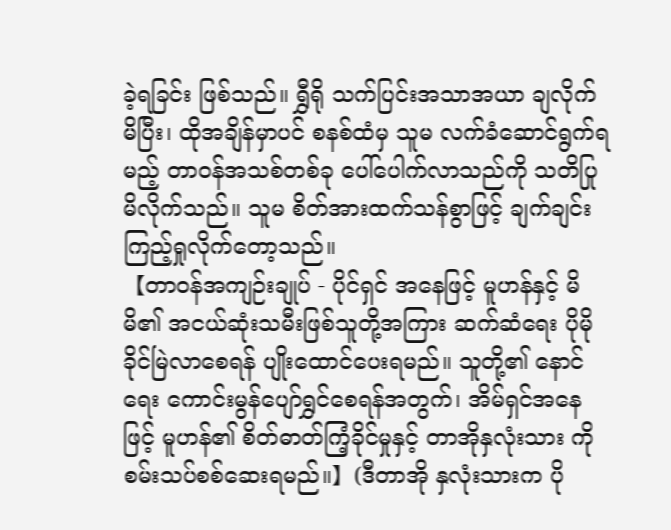ခဲ့ရခြင်း ဖြစ်သည်။ ရွှီရို သက်ပြင်းအသာအယာ ချလိုက်မိပြီး၊ ထိုအချိန်မှာပင် စနစ်ထံမှ သူမ လက်ခံဆောင်ရွက်ရမည့် တာဝန်အသစ်တစ်ခု ပေါ်ပေါက်လာသည်ကို သတိပြုမိလိုက်သည်။ သူမ စိတ်အားထက်သန်စွာဖြင့် ချက်ချင်း ကြည့်ရှုလိုက်တော့သည်။
【တာဝန်အကျဉ်းချုပ် - ပိုင်ရှင် အနေဖြင့် မူဟန်နှင့် မိမိ၏ အငယ်ဆုံးသမီးဖြစ်သူတို့အကြား ဆက်ဆံရေး ပိုမိုခိုင်မြဲလာစေရန် ပျိုးထောင်ပေးရမည်။ သူတို့၏ နောင်ရေး ကောင်းမွန်ပျော်ရွှင်စေရန်အတွက်၊ အိမ်ရှင်အနေဖြင့် မူဟန်၏ စိတ်ဓာတ်ကြံ့ခိုင်မှုနှင့် တာအိုနှလုံးသား ကို စမ်းသပ်စစ်ဆေးရမည်။】(ဒီတာအို နှလုံးသားက ပို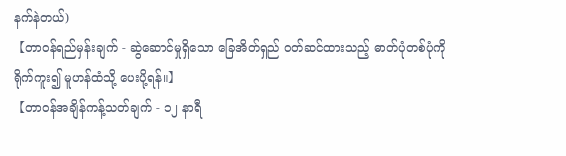နက်နဲတယ်)
【တာဝန်ရည်မှန်းချက် - ဆွဲဆောင်မှုရှိသော ခြေအိတ်ရှည် ဝတ်ဆင်ထားသည့် ဓာတ်ပုံတစ်ပုံကို ရိုက်ကူး၍ မူဟန်ထံသို့ ပေးပို့ရန်။】
【တာဝန်အချိန်ကန့်သတ်ချက် - ၁၂ နာရီ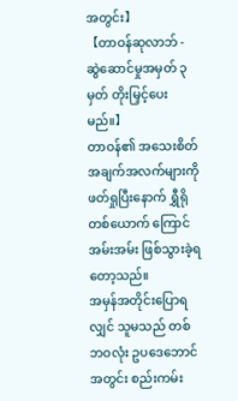အတွင်း】
【တာဝန်ဆုလာဘ် - ဆွဲဆောင်မှုအမှတ် ၃ မှတ် တိုးမြှင့်ပေးမည်။】
တာဝန်၏ အသေးစိတ်အချက်အလက်များကို ဖတ်ရှုပြီးနောက် ရွှီရိုတစ်ယောက် ကြောင်အမ်းအမ်း ဖြစ်သွားခဲ့ရတော့သည်။
အမှန်အတိုင်းပြောရလျှင် သူမသည် တစ်ဘဝလုံး ဥပဒေဘောင်အတွင်း စည်းကမ်း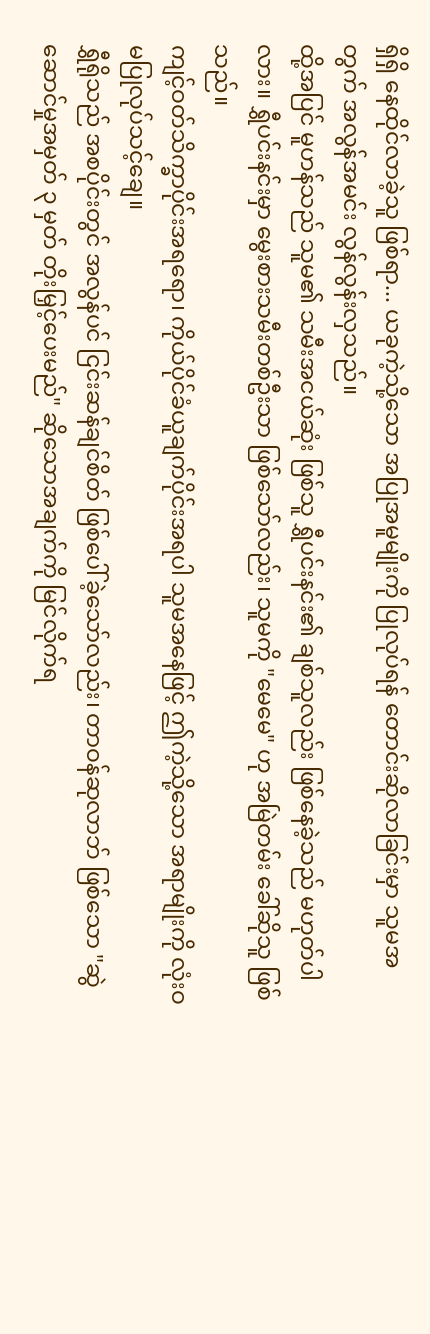ရှိရှိ နေထိုင်လာခဲ့သူ ဖြစ်ရာ... ယခုကဲ့သို့သော အပြုအမူမျိုးကို ပြုလုပ်ရန် တောင်းဆိုလာခြင်းမှာ သူမအတွက် အလွန်အမင်း လွန်လွန်းလှသည်။
ထို့အပြင် မူဟန်သည် သူမ၏ သမီးအငယ်ဆုံး ဖြစ်သူ ရွှီပင်းနင်း၏ ချစ်သူလည်း ဖြစ်နေခဲ့သည် မဟုတ်ပါလား။ ရွှီပင်းနင်းမှာ မွေးစားသမီးတစ်ဦးသာ ဖြစ်သော်လည်း၊ သူမကို "မေမေ" ဟု အမြဲတမ်း ခေါ်ဆိုသူ ဖြစ်သည်။
ကျင့်ဝတ်သိက္ခာပိုင်းအရရော၊ ကိုယ်ပိုင်ခံယူချက်ပိုင်းအရပါ သူမအနေဖြင့် ဤကဲ့သို့သော အရာမျိုးကို လုံးဝ မပြုလုပ်သင့်ချေ။
ရွှီရိုသည် အစပိုင်းတွင် အလွန်ပင် ငြင်းဆန်ချင်စိတ် ဖြစ်ပေါ်ခဲ့သော်လည်း၊ တာဝန်ဆုလာဘ် ဖြစ်သော "ဆွဲဆောင်မှုအမှတ် ၃ မှတ် တိုးမြှင့်ပေးမည်" ဆိုသောအချက်ကို မြင်လိုက်ရ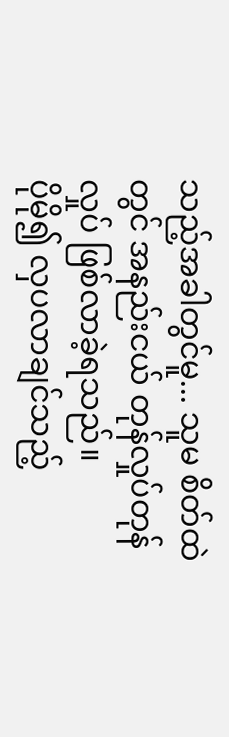သည့်အခါတွင်မူ... သူမ စိတ်ထဲတွင် အနည်းငယ် တုန်လှုပ်တုန်လှုပ် ဖြစ်လာခဲ့ရသည်။
ပိုမို၍ လှပလာချင်သည့်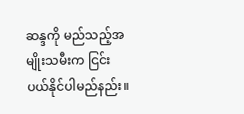ဆန္ဒကို မည်သည့်အမျိုးသမီးက ငြင်းပယ်နိုင်ပါမည်နည်း။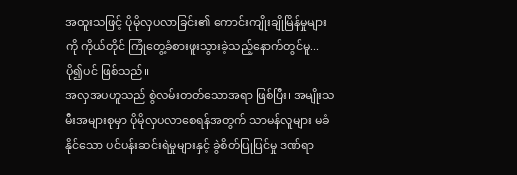အထူးသဖြင့် ပိုမိုလှပလာခြင်း၏ ကောင်းကျိုးချိုမြိန်မှုများကို ကိုယ်တိုင် ကြုံတွေ့ခံစားဖူးသွားခဲ့သည့်နောက်တွင်မူ... ပို၍ပင် ဖြစ်သည်။
အလှအပဟူသည် စွဲလမ်းတတ်သောအရာ ဖြစ်ပြီး၊ အမျိုးသမီးအများစုမှာ ပိုမိုလှပလာစေရန်အတွက် သာမန်လူများ မခံနိုင်သော ပင်ပန်းဆင်းရဲမှုများနှင့် ခွဲစိတ်ပြုပြင်မှု ဒဏ်ရာ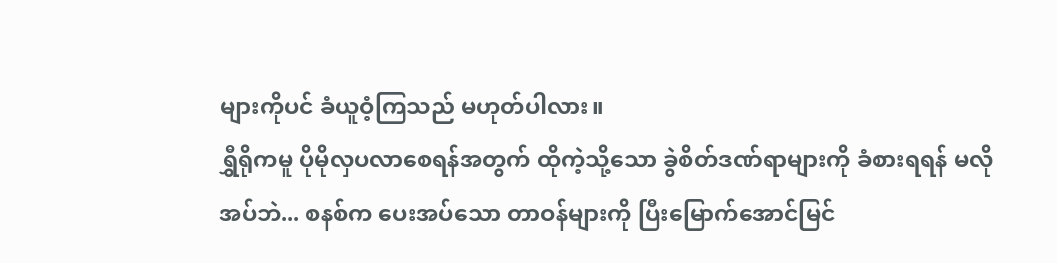များကိုပင် ခံယူဝံ့ကြသည် မဟုတ်ပါလား။
ရွှီရိုကမူ ပိုမိုလှပလာစေရန်အတွက် ထိုကဲ့သို့သော ခွဲစိတ်ဒဏ်ရာများကို ခံစားရရန် မလိုအပ်ဘဲ... စနစ်က ပေးအပ်သော တာဝန်များကို ပြီးမြောက်အောင်မြင်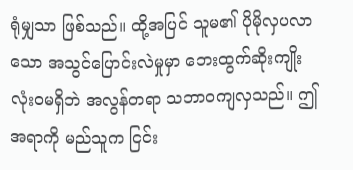ရုံမျှသာ ဖြစ်သည်။ ထို့အပြင် သူမ၏ ပိုမိုလှပလာသော အသွင်ပြောင်းလဲမှုမှာ ဘေးထွက်ဆိုးကျိုး လုံးဝမရှိဘဲ အလွန်တရာ သဘာဝကျလှသည်။ ဤအရာကို မည်သူက ငြင်း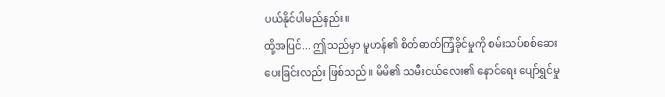ပယ်နိုင်ပါမည်နည်း။
ထို့အပြင်... ဤသည်မှာ မူဟန်၏ စိတ်ဓာတ်ကြံ့ခိုင်မှုကို စမ်းသပ်စစ်ဆေးပေးခြင်းလည်း ဖြစ်သည်။ မိမိ၏ သမီးငယ်လေး၏ နောင်ရေး ပျော်ရွှင်မှု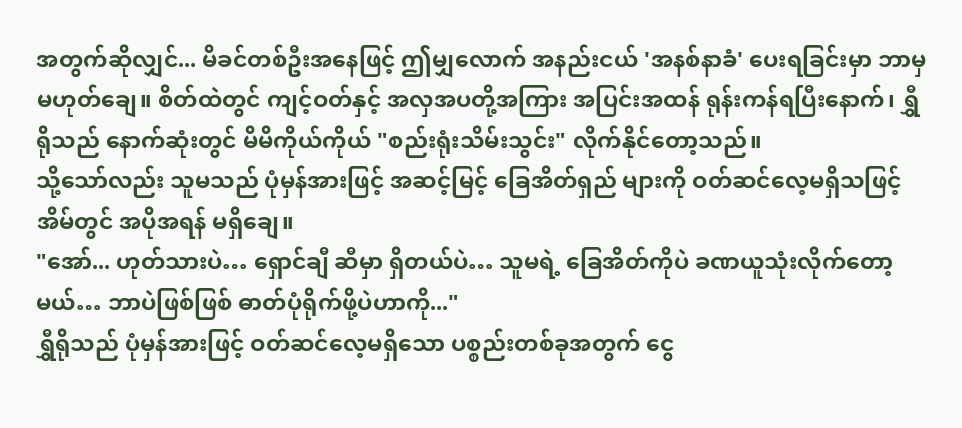အတွက်ဆိုလျှင်... မိခင်တစ်ဦးအနေဖြင့် ဤမျှလောက် အနည်းငယ် 'အနစ်နာခံ' ပေးရခြင်းမှာ ဘာမှမဟုတ်ချေ။ စိတ်ထဲတွင် ကျင့်ဝတ်နှင့် အလှအပတို့အကြား အပြင်းအထန် ရုန်းကန်ရပြီးနောက်၊ ရွှီရိုသည် နောက်ဆုံးတွင် မိမိကိုယ်ကိုယ် "စည်းရုံးသိမ်းသွင်း" လိုက်နိုင်တော့သည်။
သို့သော်လည်း သူမသည် ပုံမှန်အားဖြင့် အဆင့်မြင့် ခြေအိတ်ရှည် များကို ဝတ်ဆင်လေ့မရှိသဖြင့် အိမ်တွင် အပိုအရန် မရှိချေ။
"အော်... ဟုတ်သားပဲ… ရှောင်ချီ ဆီမှာ ရှိတယ်ပဲ… သူမရဲ့ ခြေအိတ်ကိုပဲ ခဏယူသုံးလိုက်တော့မယ်… ဘာပဲဖြစ်ဖြစ် ဓာတ်ပုံရိုက်ဖို့ပဲဟာကို..."
ရွှီရိုသည် ပုံမှန်အားဖြင့် ဝတ်ဆင်လေ့မရှိသော ပစ္စည်းတစ်ခုအတွက် ငွေ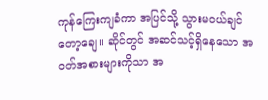ကုန်ကြေးကျခံကာ အပြင်သို့ သွားမဝယ်ချင်တော့ချေ။ ဆိုင်တွင် အဆင်သင့်ရှိနေသော အဝတ်အစားများကိုသာ အ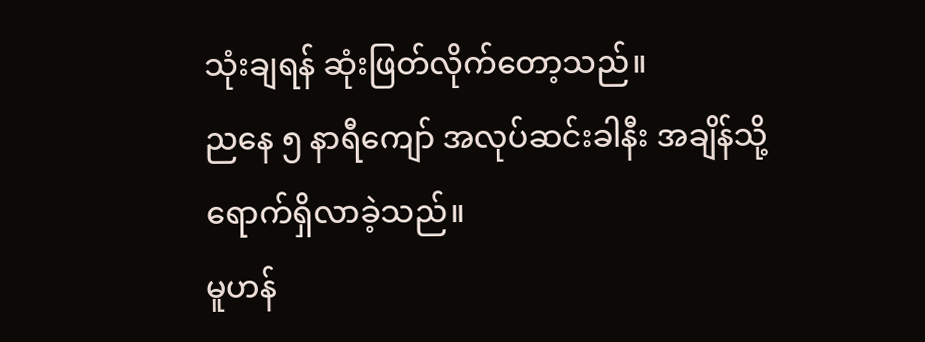သုံးချရန် ဆုံးဖြတ်လိုက်တော့သည်။
ညနေ ၅ နာရီကျော် အလုပ်ဆင်းခါနီး အချိန်သို့ ရောက်ရှိလာခဲ့သည်။
မူဟန်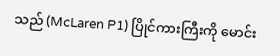သည် (McLaren P1) ပြိုင်ကားကြီးကို မောင်း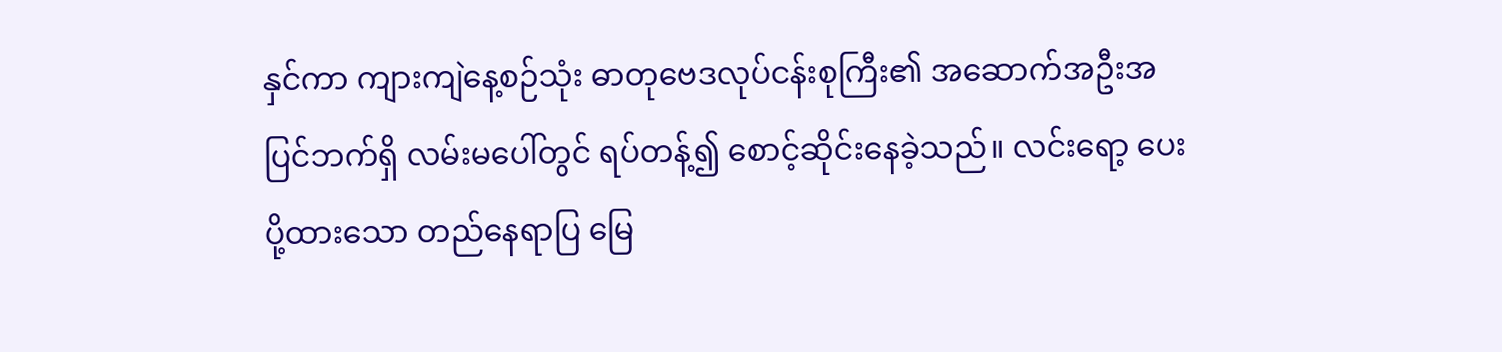နှင်ကာ ကျားကျဲနေ့စဉ်သုံး ဓာတုဗေဒလုပ်ငန်းစုကြီး၏ အဆောက်အဦးအပြင်ဘက်ရှိ လမ်းမပေါ်တွင် ရပ်တန့်၍ စောင့်ဆိုင်းနေခဲ့သည်။ လင်းရော့ ပေးပို့ထားသော တည်နေရာပြ မြေ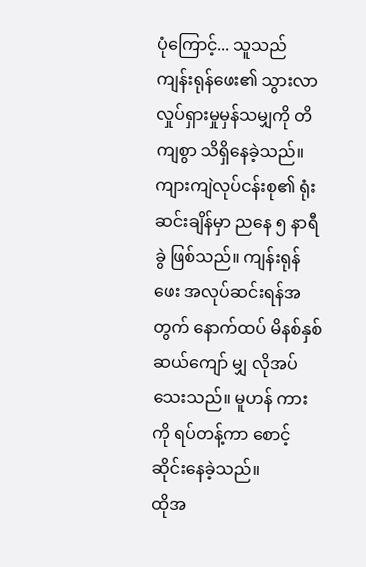ပုံကြောင့်... သူသည် ကျန်းရုန်ဖေး၏ သွားလာလှုပ်ရှားမှုမှန်သမျှကို တိကျစွာ သိရှိနေခဲ့သည်။
ကျားကျဲလုပ်ငန်းစု၏ ရုံးဆင်းချိန်မှာ ညနေ ၅ နာရီခွဲ ဖြစ်သည်။ ကျန်းရုန်ဖေး အလုပ်ဆင်းရန်အတွက် နောက်ထပ် မိနစ်နှစ်ဆယ်ကျော် မျှ လိုအပ်သေးသည်။ မူဟန် ကားကို ရပ်တန့်ကာ စောင့်ဆိုင်းနေခဲ့သည်။
ထိုအ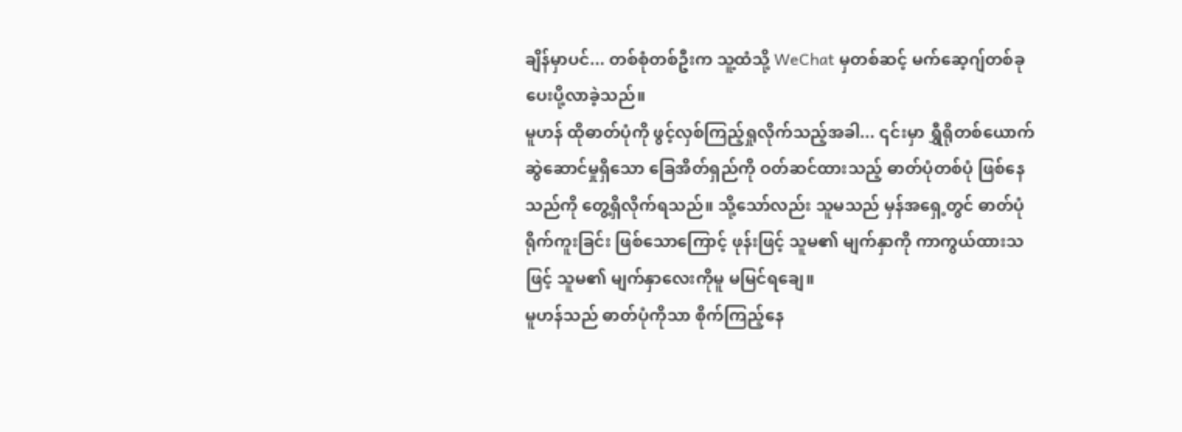ချိန်မှာပင်... တစ်စုံတစ်ဦးက သူ့ထံသို့ WeChat မှတစ်ဆင့် မက်ဆေ့ဂျ်တစ်ခု ပေးပို့လာခဲ့သည်။
မူဟန် ထိုဓာတ်ပုံကို ဖွင့်လှစ်ကြည့်ရှုလိုက်သည့်အခါ... ၎င်းမှာ ရွှီရိုတစ်ယောက် ဆွဲဆောင်မှုရှိသော ခြေအိတ်ရှည်ကို ဝတ်ဆင်ထားသည့် ဓာတ်ပုံတစ်ပုံ ဖြစ်နေသည်ကို တွေ့ရှိလိုက်ရသည်။ သို့သော်လည်း သူမသည် မှန်အရှေ့တွင် ဓာတ်ပုံရိုက်ကူးခြင်း ဖြစ်သောကြောင့် ဖုန်းဖြင့် သူမ၏ မျက်နှာကို ကာကွယ်ထားသဖြင့် သူမ၏ မျက်နှာလေးကိုမူ မမြင်ရချေ။
မူဟန်သည် ဓာတ်ပုံကိုသာ စိုက်ကြည့်နေ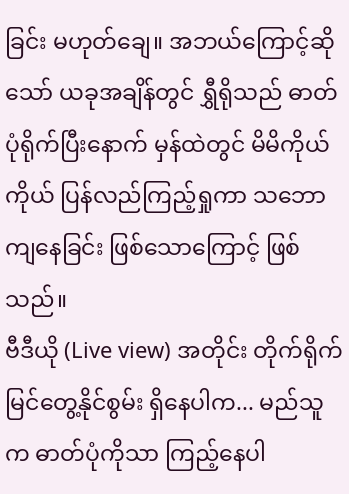ခြင်း မဟုတ်ချေ။ အဘယ်ကြောင့်ဆိုသော် ယခုအချိန်တွင် ရွှီရိုသည် ဓာတ်ပုံရိုက်ပြီးနောက် မှန်ထဲတွင် မိမိကိုယ်ကိုယ် ပြန်လည်ကြည့်ရှုကာ သဘောကျနေခြင်း ဖြစ်သောကြောင့် ဖြစ်သည်။
ဗီဒီယို (Live view) အတိုင်း တိုက်ရိုက် မြင်တွေ့နိုင်စွမ်း ရှိနေပါက... မည်သူက ဓာတ်ပုံကိုသာ ကြည့်နေပါ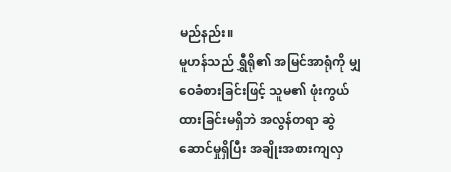မည်နည်း။
မူဟန်သည် ရွှီရို၏ အမြင်အာရုံကို မျှဝေခံစားခြင်းဖြင့် သူမ၏ ဖုံးကွယ်ထားခြင်းမရှိဘဲ အလွန်တရာ ဆွဲဆောင်မှုရှိပြီး အချိုးအစားကျလှ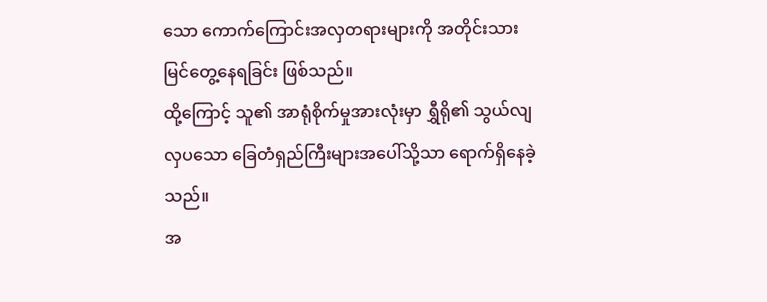သော ကောက်ကြောင်းအလှတရားများကို အတိုင်းသား မြင်တွေ့နေရခြင်း ဖြစ်သည်။
ထို့ကြောင့် သူ၏ အာရုံစိုက်မှုအားလုံးမှာ ရွှီရို၏ သွယ်လျလှပသော ခြေတံရှည်ကြီးများအပေါ်သို့သာ ရောက်ရှိနေခဲ့သည်။
အ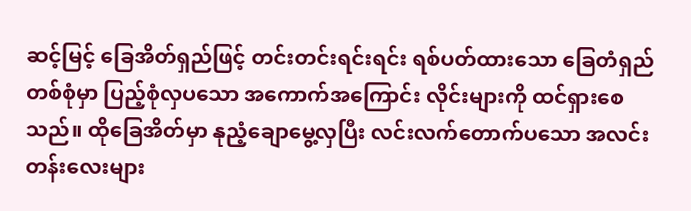ဆင့်မြင့် ခြေအိတ်ရှည်ဖြင့် တင်းတင်းရင်းရင်း ရစ်ပတ်ထားသော ခြေတံရှည်တစ်စုံမှာ ပြည့်စုံလှပသော အကောက်အကြောင်း လိုင်းများကို ထင်ရှားစေသည်။ ထိုခြေအိတ်မှာ နုညံ့ချောမွေ့လှပြီး လင်းလက်တောက်ပသော အလင်းတန်းလေးများ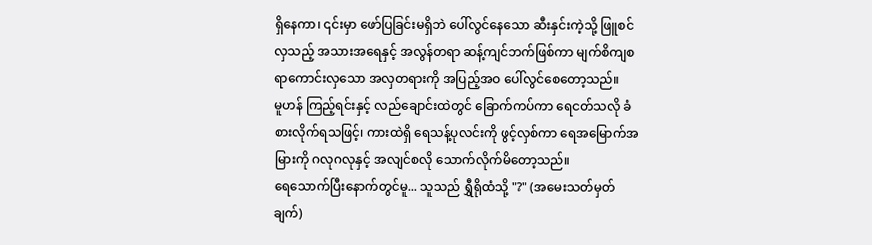ရှိနေကာ၊ ၎င်းမှာ ဖော်ပြခြင်းမရှိဘဲ ပေါ်လွင်နေသော ဆီးနှင်းကဲ့သို့ ဖြူစင်လှသည့် အသားအရေနှင့် အလွန်တရာ ဆန့်ကျင်ဘက်ဖြစ်ကာ မျက်စိကျစရာကောင်းလှသော အလှတရားကို အပြည့်အဝ ပေါ်လွင်စေတော့သည်။
မူဟန် ကြည့်ရင်းနှင့် လည်ချောင်းထဲတွင် ခြောက်ကပ်ကာ ရေငတ်သလို ခံစားလိုက်ရသဖြင့်၊ ကားထဲရှိ ရေသန့်ပုလင်းကို ဖွင့်လှစ်ကာ ရေအမြောက်အမြားကို ဂလုဂလုနှင့် အလျင်စလို သောက်လိုက်မိတော့သည်။
ရေသောက်ပြီးနောက်တွင်မူ... သူသည် ရွှီရိုထံသို့ "?" (အမေးသတ်မှတ်ချက်)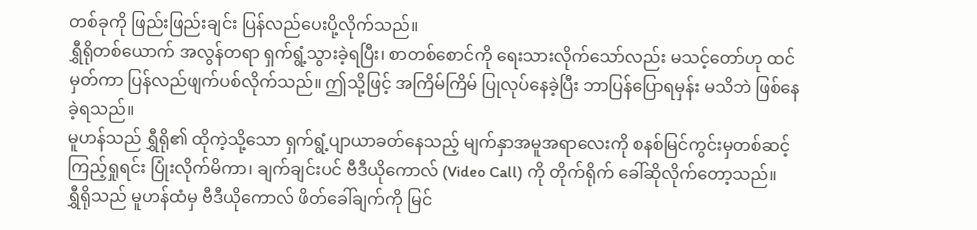တစ်ခုကို ဖြည်းဖြည်းချင်း ပြန်လည်ပေးပို့လိုက်သည်။
ရွှီရိုတစ်ယောက် အလွန်တရာ ရှက်ရွံ့သွားခဲ့ရပြီး၊ စာတစ်စောင်ကို ရေးသားလိုက်သော်လည်း မသင့်တော်ဟု ထင်မှတ်ကာ ပြန်လည်ဖျက်ပစ်လိုက်သည်။ ဤသို့ဖြင့် အကြိမ်ကြိမ် ပြုလုပ်နေခဲ့ပြီး ဘာပြန်ပြောရမှန်း မသိဘဲ ဖြစ်နေခဲ့ရသည်။
မူဟန်သည် ရွှီရို၏ ထိုကဲ့သို့သော ရှက်ရွံ့ပျာယာခတ်နေသည့် မျက်နှာအမူအရာလေးကို စနစ်မြင်ကွင်းမှတစ်ဆင့် ကြည့်ရှုရင်း ပြုံးလိုက်မိကာ၊ ချက်ချင်းပင် ဗီဒီယိုကောလ် (Video Call) ကို တိုက်ရိုက် ခေါ်ဆိုလိုက်တော့သည်။
ရွှီရိုသည် မူဟန်ထံမှ ဗီဒီယိုကောလ် ဖိတ်ခေါ်ချက်ကို မြင်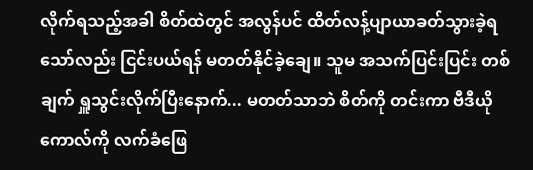လိုက်ရသည့်အခါ စိတ်ထဲတွင် အလွန်ပင် ထိတ်လန့်ပျာယာခတ်သွားခဲ့ရသော်လည်း ငြင်းပယ်ရန် မတတ်နိုင်ခဲ့ချေ။ သူမ အသက်ပြင်းပြင်း တစ်ချက် ရှူသွင်းလိုက်ပြီးနောက်... မတတ်သာဘဲ စိတ်ကို တင်းကာ ဗီဒီယိုကောလ်ကို လက်ခံဖြေ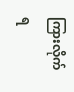ကြားလိုက်ရ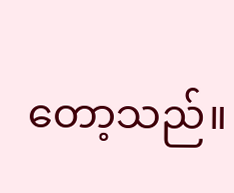တော့သည်။